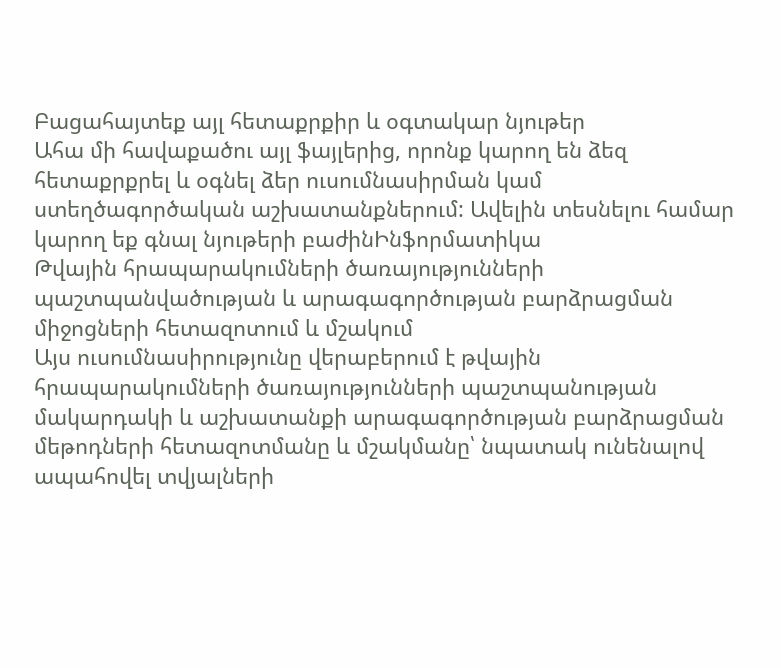Բացահայտեք այլ հետաքրքիր և օգտակար նյութեր
Ահա մի հավաքածու այլ ֆայլերից, որոնք կարող են ձեզ հետաքրքրել և օգնել ձեր ուսումնասիրման կամ ստեղծագործական աշխատանքներում: Ավելին տեսնելու համար կարող եք գնալ նյութերի բաժինԻնֆորմատիկա
Թվային հրապարակումների ծառայությունների պաշտպանվածության և արագագործության բարձրացման միջոցների հետազոտում և մշակում
Այս ուսումնասիրությունը վերաբերում է թվային հրապարակումների ծառայությունների պաշտպանության մակարդակի և աշխատանքի արագագործության բարձրացման մեթոդների հետազոտմանը և մշակմանը՝ նպատակ ունենալով ապահովել տվյալների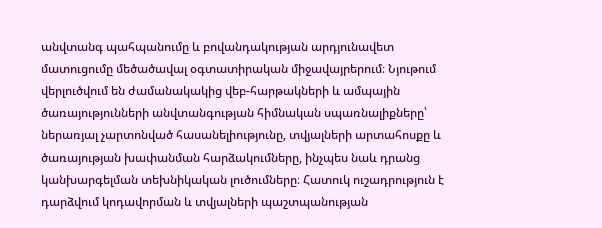անվտանգ պահպանումը և բովանդակության արդյունավետ մատուցումը մեծածավալ օգտատիրական միջավայրերում։ Նյութում վերլուծվում են ժամանակակից վեբ-հարթակների և ամպային ծառայությունների անվտանգության հիմնական սպառնալիքները՝ ներառյալ չարտոնված հասանելիությունը, տվյալների արտահոսքը և ծառայության խափանման հարձակումները, ինչպես նաև դրանց կանխարգելման տեխնիկական լուծումները։ Հատուկ ուշադրություն է դարձվում կոդավորման և տվյալների պաշտպանության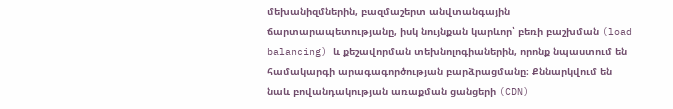մեխանիզմներին, բազմաշերտ անվտանգային ճարտարապետությանը, իսկ նույնքան կարևոր՝ բեռի բաշխման (load balancing) և քեշավորման տեխնոլոգիաներին, որոնք նպաստում են համակարգի արագագործության բարձրացմանը։ Քննարկվում են նաև բովանդակության առաքման ցանցերի (CDN)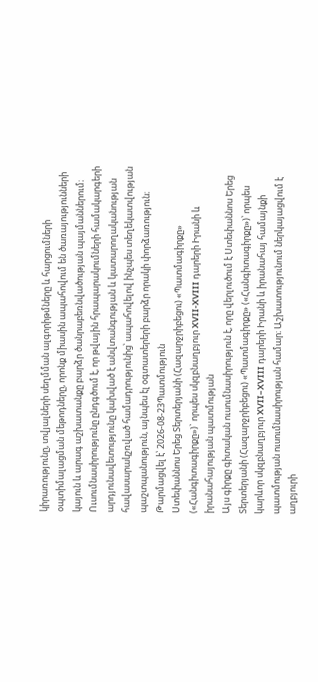կիրառությունը, տվյալների սեղմման ալգորիթմները և հարցումների օպտիմալացման մեթոդները, որոնք միասին ապահովում են ծառայությունների կայուն և արագ աշխատանքը բարձր ծանրաբեռնվածության պայմաններում։ Ուսումնասիրությունը ընդգծում է, որ թվային հրապարակումների համակարգերի արդյունավետությունը կախված է անվտանգության և կատարողականության հավասարակշռված համադրությունից՝ ապահովելով ինչպես տեղեկատվության պաշտպանություն, այնպես էլ օգտատերերի բարձր որակի փորձառություն։
Թարմացվել է՝ 2026-08-23Պատմություն
Ստեփաննոս Երեց Տերտերյանի (Հազարջրիբեցու) «Պատմագիրքը» («Հանգիտագիրքը»)` որպես սկզբնաղբյուր XVII-XVIII դարերի Իրանի և իրանահայության պատմության
Այս գիրքը գիտական ուսումնասիրություն է, որը վերլուծում է Ստեփաննոս Երեց Տերտերյանի (Հազարջրիբեցու) «Պատմագիրքը» («Հանգիտագիրքը»)՝ որպես կարևոր սկզբնաղբյուր XVII–XVIII դարերի Իրանի և իրանահայ համայնքի պատմության ուսումնասիրության համար։ Աշխատությունում ներկայացվում է աղբյուրի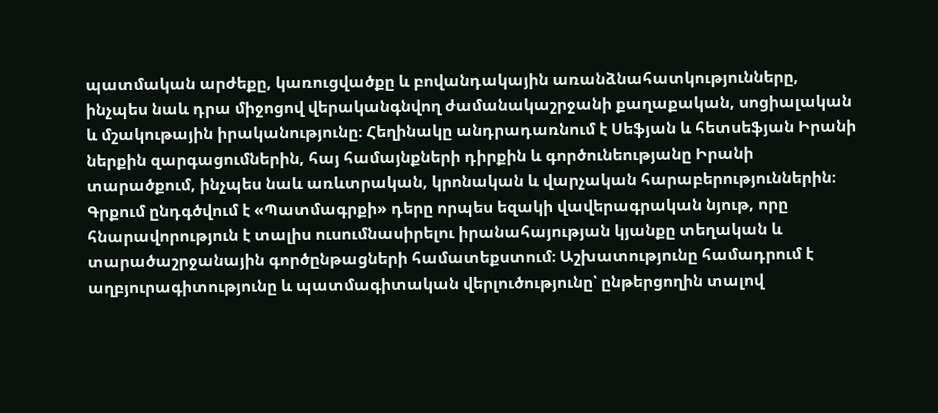պատմական արժեքը, կառուցվածքը և բովանդակային առանձնահատկությունները, ինչպես նաև դրա միջոցով վերականգնվող ժամանակաշրջանի քաղաքական, սոցիալական և մշակութային իրականությունը։ Հեղինակը անդրադառնում է Սեֆյան և հետսեֆյան Իրանի ներքին զարգացումներին, հայ համայնքների դիրքին և գործունեությանը Իրանի տարածքում, ինչպես նաև առևտրական, կրոնական և վարչական հարաբերություններին։ Գրքում ընդգծվում է «Պատմագրքի» դերը որպես եզակի վավերագրական նյութ, որը հնարավորություն է տալիս ուսումնասիրելու իրանահայության կյանքը տեղական և տարածաշրջանային գործընթացների համատեքստում։ Աշխատությունը համադրում է աղբյուրագիտությունը և պատմագիտական վերլուծությունը՝ ընթերցողին տալով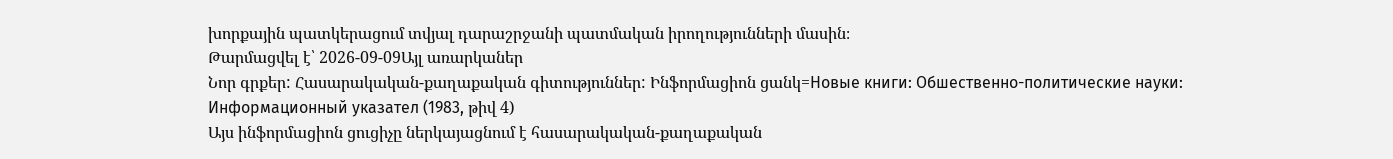խորքային պատկերացում տվյալ դարաշրջանի պատմական իրողությունների մասին։
Թարմացվել է՝ 2026-09-09Այլ առարկաներ
Նոր գրքեր: Հասարակական-քաղաքական գիտություններ: Ինֆորմացիոն ցանկ=Новые книги: Обшественно-политические науки: Информационный указател (1983, թիվ 4)
Այս ինֆորմացիոն ցուցիչը ներկայացնում է հասարակական-քաղաքական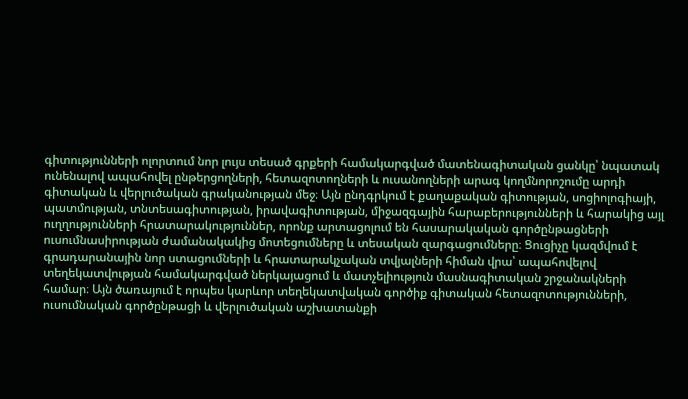գիտությունների ոլորտում նոր լույս տեսած գրքերի համակարգված մատենագիտական ցանկը՝ նպատակ ունենալով ապահովել ընթերցողների, հետազոտողների և ուսանողների արագ կողմնորոշումը արդի գիտական և վերլուծական գրականության մեջ։ Այն ընդգրկում է քաղաքական գիտության, սոցիոլոգիայի, պատմության, տնտեսագիտության, իրավագիտության, միջազգային հարաբերությունների և հարակից այլ ուղղությունների հրատարակություններ, որոնք արտացոլում են հասարակական գործընթացների ուսումնասիրության ժամանակակից մոտեցումները և տեսական զարգացումները։ Ցուցիչը կազմվում է գրադարանային նոր ստացումների և հրատարակչական տվյալների հիման վրա՝ ապահովելով տեղեկատվության համակարգված ներկայացում և մատչելիություն մասնագիտական շրջանակների համար։ Այն ծառայում է որպես կարևոր տեղեկատվական գործիք գիտական հետազոտությունների, ուսումնական գործընթացի և վերլուծական աշխատանքի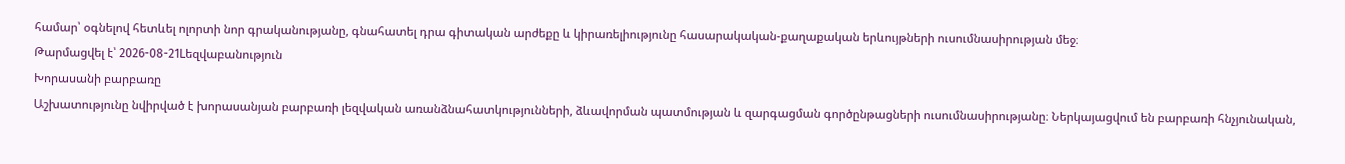համար՝ օգնելով հետևել ոլորտի նոր գրականությանը, գնահատել դրա գիտական արժեքը և կիրառելիությունը հասարակական-քաղաքական երևույթների ուսումնասիրության մեջ։
Թարմացվել է՝ 2026-08-21Lեզվաբանություն
Խորասանի բարբառը
Աշխատությունը նվիրված է խորասանյան բարբառի լեզվական առանձնահատկությունների, ձևավորման պատմության և զարգացման գործընթացների ուսումնասիրությանը։ Ներկայացվում են բարբառի հնչյունական,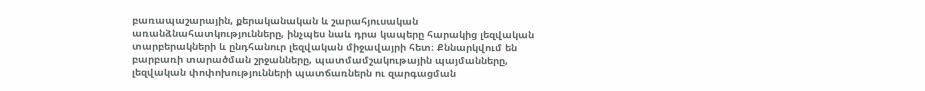բառապաշարային, քերականական և շարահյուսական առանձնահատկությունները, ինչպես նաև դրա կապերը հարակից լեզվական տարբերակների և ընդհանուր լեզվական միջավայրի հետ։ Քննարկվում են բարբառի տարածման շրջանները, պատմամշակութային պայմանները, լեզվական փոփոխությունների պատճառներն ու զարգացման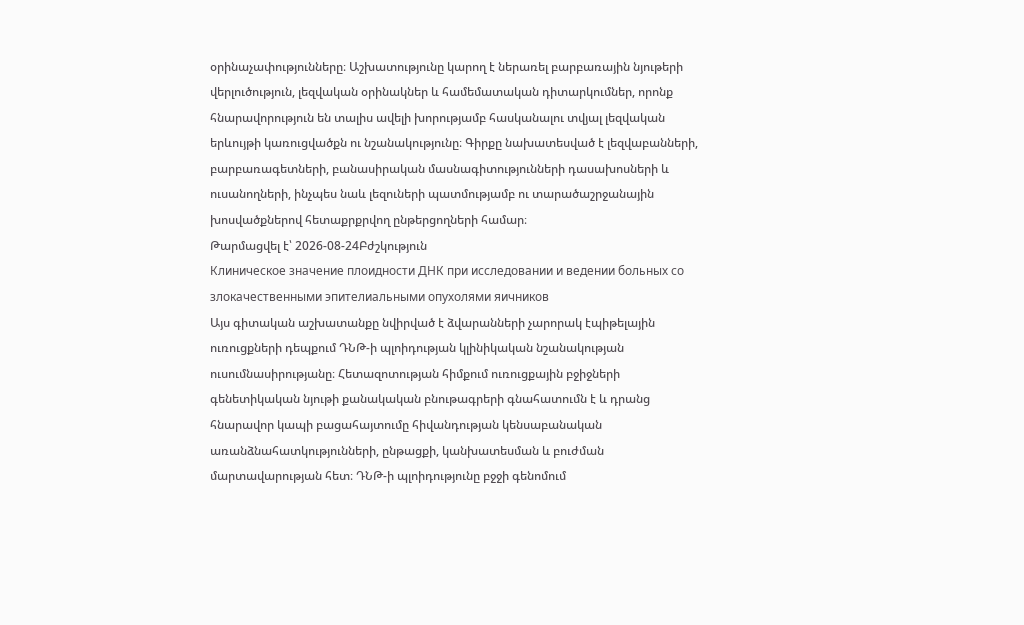օրինաչափությունները։ Աշխատությունը կարող է ներառել բարբառային նյութերի վերլուծություն, լեզվական օրինակներ և համեմատական դիտարկումներ, որոնք հնարավորություն են տալիս ավելի խորությամբ հասկանալու տվյալ լեզվական երևույթի կառուցվածքն ու նշանակությունը։ Գիրքը նախատեսված է լեզվաբանների, բարբառագետների, բանասիրական մասնագիտությունների դասախոսների և ուսանողների, ինչպես նաև լեզուների պատմությամբ ու տարածաշրջանային խոսվածքներով հետաքրքրվող ընթերցողների համար։
Թարմացվել է՝ 2026-08-24Բժշկություն
Клиническое значение плоидности ДНК при исследовании и ведении больных со злокачественными эпителиальными опухолями яичников
Այս գիտական աշխատանքը նվիրված է ձվարանների չարորակ էպիթելային ուռուցքների դեպքում ԴՆԹ-ի պլոիդության կլինիկական նշանակության ուսումնասիրությանը։ Հետազոտության հիմքում ուռուցքային բջիջների գենետիկական նյութի քանակական բնութագրերի գնահատումն է և դրանց հնարավոր կապի բացահայտումը հիվանդության կենսաբանական առանձնահատկությունների, ընթացքի, կանխատեսման և բուժման մարտավարության հետ։ ԴՆԹ-ի պլոիդությունը բջջի գենոմում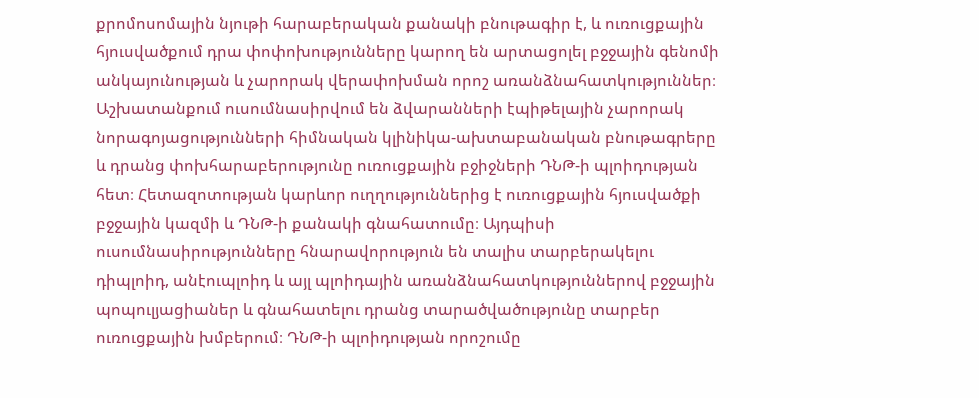քրոմոսոմային նյութի հարաբերական քանակի բնութագիր է, և ուռուցքային հյուսվածքում դրա փոփոխությունները կարող են արտացոլել բջջային գենոմի անկայունության և չարորակ վերափոխման որոշ առանձնահատկություններ։ Աշխատանքում ուսումնասիրվում են ձվարանների էպիթելային չարորակ նորագոյացությունների հիմնական կլինիկա-ախտաբանական բնութագրերը և դրանց փոխհարաբերությունը ուռուցքային բջիջների ԴՆԹ-ի պլոիդության հետ։ Հետազոտության կարևոր ուղղություններից է ուռուցքային հյուսվածքի բջջային կազմի և ԴՆԹ-ի քանակի գնահատումը։ Այդպիսի ուսումնասիրությունները հնարավորություն են տալիս տարբերակելու դիպլոիդ, անէուպլոիդ և այլ պլոիդային առանձնահատկություններով բջջային պոպուլյացիաներ և գնահատելու դրանց տարածվածությունը տարբեր ուռուցքային խմբերում։ ԴՆԹ-ի պլոիդության որոշումը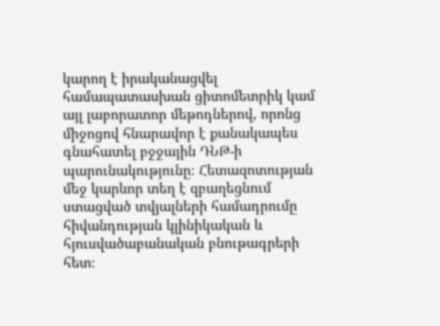կարող է իրականացվել համապատասխան ցիտոմետրիկ կամ այլ լաբորատոր մեթոդներով, որոնց միջոցով հնարավոր է քանակապես գնահատել բջջային ԴՆԹ-ի պարունակությունը։ Հետազոտության մեջ կարևոր տեղ է զբաղեցնում ստացված տվյալների համադրումը հիվանդության կլինիկական և հյուսվածաբանական բնութագրերի հետ։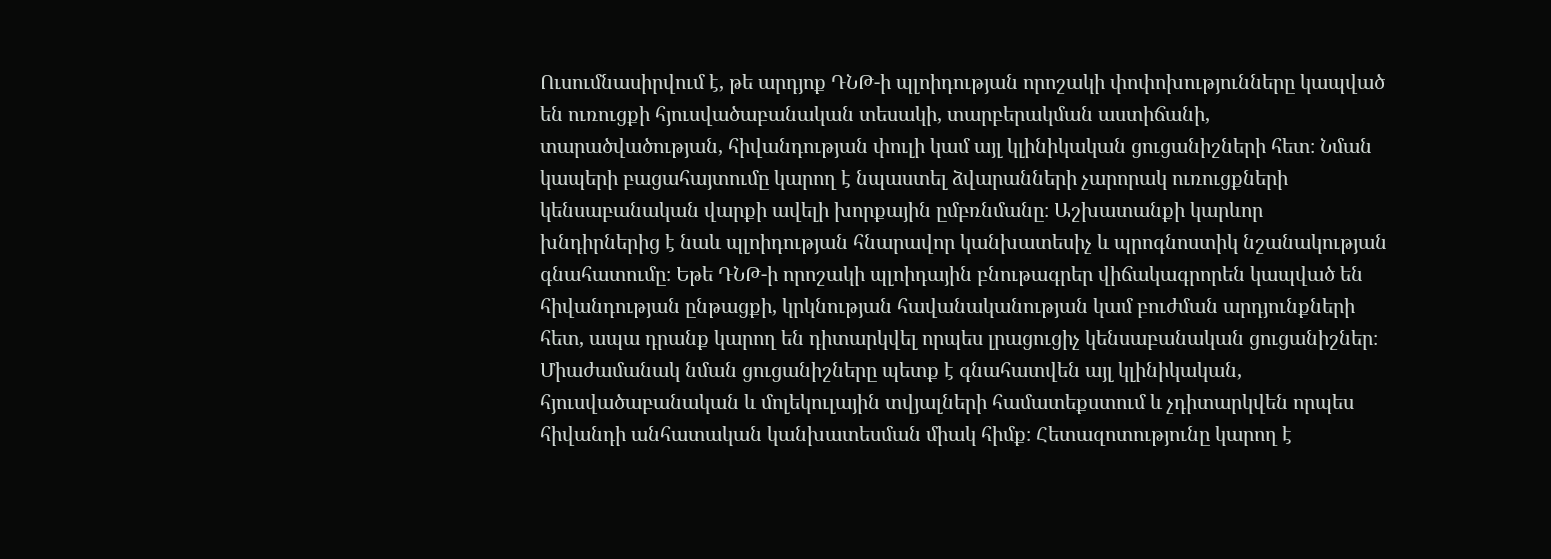Ուսումնասիրվում է, թե արդյոք ԴՆԹ-ի պլոիդության որոշակի փոփոխությունները կապված են ուռուցքի հյուսվածաբանական տեսակի, տարբերակման աստիճանի, տարածվածության, հիվանդության փուլի կամ այլ կլինիկական ցուցանիշների հետ։ Նման կապերի բացահայտումը կարող է նպաստել ձվարանների չարորակ ուռուցքների կենսաբանական վարքի ավելի խորքային ըմբռնմանը։ Աշխատանքի կարևոր խնդիրներից է նաև պլոիդության հնարավոր կանխատեսիչ և պրոգնոստիկ նշանակության գնահատումը։ Եթե ԴՆԹ-ի որոշակի պլոիդային բնութագրեր վիճակագրորեն կապված են հիվանդության ընթացքի, կրկնության հավանականության կամ բուժման արդյունքների հետ, ապա դրանք կարող են դիտարկվել որպես լրացուցիչ կենսաբանական ցուցանիշներ։ Միաժամանակ նման ցուցանիշները պետք է գնահատվեն այլ կլինիկական, հյուսվածաբանական և մոլեկուլային տվյալների համատեքստում և չդիտարկվեն որպես հիվանդի անհատական կանխատեսման միակ հիմք։ Հետազոտությունը կարող է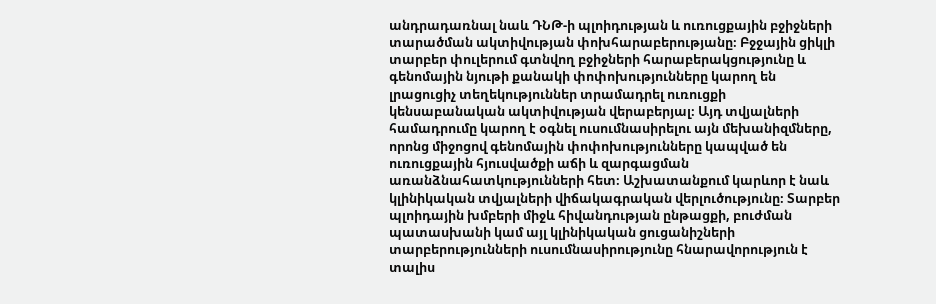անդրադառնալ նաև ԴՆԹ-ի պլոիդության և ուռուցքային բջիջների տարածման ակտիվության փոխհարաբերությանը։ Բջջային ցիկլի տարբեր փուլերում գտնվող բջիջների հարաբերակցությունը և գենոմային նյութի քանակի փոփոխությունները կարող են լրացուցիչ տեղեկություններ տրամադրել ուռուցքի կենսաբանական ակտիվության վերաբերյալ։ Այդ տվյալների համադրումը կարող է օգնել ուսումնասիրելու այն մեխանիզմները, որոնց միջոցով գենոմային փոփոխությունները կապված են ուռուցքային հյուսվածքի աճի և զարգացման առանձնահատկությունների հետ։ Աշխատանքում կարևոր է նաև կլինիկական տվյալների վիճակագրական վերլուծությունը։ Տարբեր պլոիդային խմբերի միջև հիվանդության ընթացքի, բուժման պատասխանի կամ այլ կլինիկական ցուցանիշների տարբերությունների ուսումնասիրությունը հնարավորություն է տալիս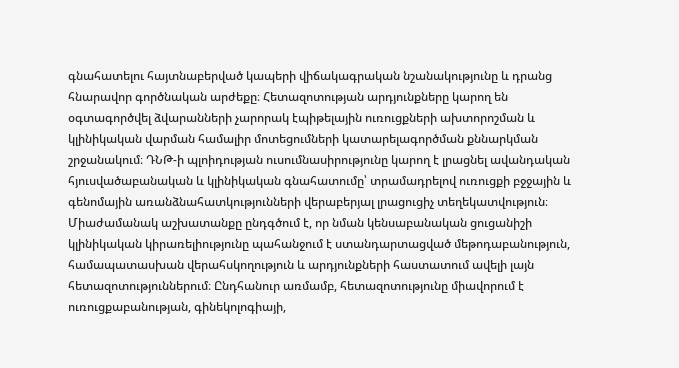գնահատելու հայտնաբերված կապերի վիճակագրական նշանակությունը և դրանց հնարավոր գործնական արժեքը։ Հետազոտության արդյունքները կարող են օգտագործվել ձվարանների չարորակ էպիթելային ուռուցքների ախտորոշման և կլինիկական վարման համալիր մոտեցումների կատարելագործման քննարկման շրջանակում։ ԴՆԹ-ի պլոիդության ուսումնասիրությունը կարող է լրացնել ավանդական հյուսվածաբանական և կլինիկական գնահատումը՝ տրամադրելով ուռուցքի բջջային և գենոմային առանձնահատկությունների վերաբերյալ լրացուցիչ տեղեկատվություն։ Միաժամանակ աշխատանքը ընդգծում է, որ նման կենսաբանական ցուցանիշի կլինիկական կիրառելիությունը պահանջում է ստանդարտացված մեթոդաբանություն, համապատասխան վերահսկողություն և արդյունքների հաստատում ավելի լայն հետազոտություններում։ Ընդհանուր առմամբ, հետազոտությունը միավորում է ուռուցքաբանության, գինեկոլոգիայի,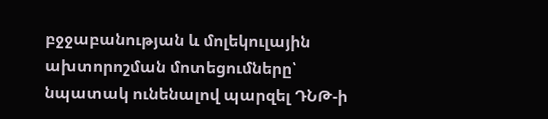բջջաբանության և մոլեկուլային ախտորոշման մոտեցումները՝ նպատակ ունենալով պարզել ԴՆԹ-ի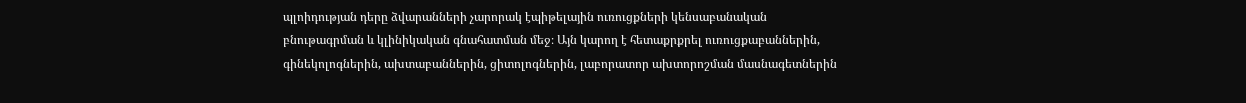պլոիդության դերը ձվարանների չարորակ էպիթելային ուռուցքների կենսաբանական բնութագրման և կլինիկական գնահատման մեջ։ Այն կարող է հետաքրքրել ուռուցքաբաններին, գինեկոլոգներին, ախտաբաններին, ցիտոլոգներին, լաբորատոր ախտորոշման մասնագետներին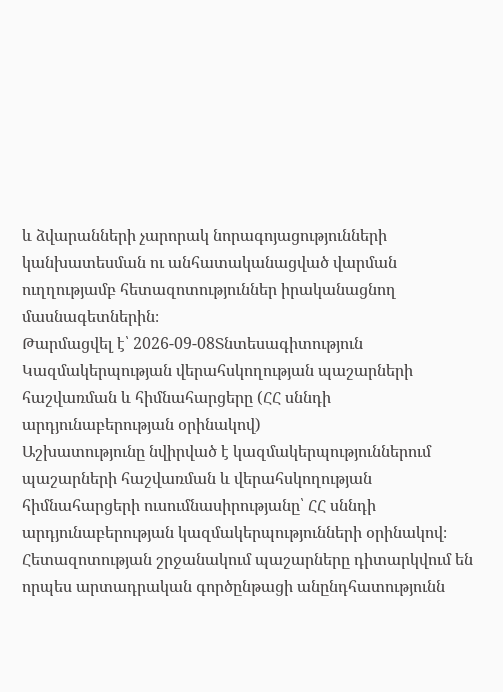և ձվարանների չարորակ նորագոյացությունների կանխատեսման ու անհատականացված վարման ուղղությամբ հետազոտություններ իրականացնող մասնագետներին։
Թարմացվել է՝ 2026-09-08Տնտեսագիտություն
Կազմակերպության վերահսկողության պաշարների հաշվառման և հիմնահարցերը (ՀՀ սննդի արդյունաբերության օրինակով)
Աշխատությունը նվիրված է կազմակերպություններում պաշարների հաշվառման և վերահսկողության հիմնահարցերի ուսումնասիրությանը՝ ՀՀ սննդի արդյունաբերության կազմակերպությունների օրինակով։ Հետազոտության շրջանակում պաշարները դիտարկվում են որպես արտադրական գործընթացի անընդհատությունն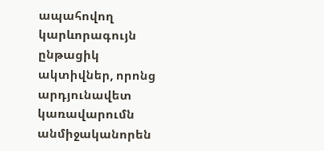ապահովող կարևորագույն ընթացիկ ակտիվներ, որոնց արդյունավետ կառավարումն անմիջականորեն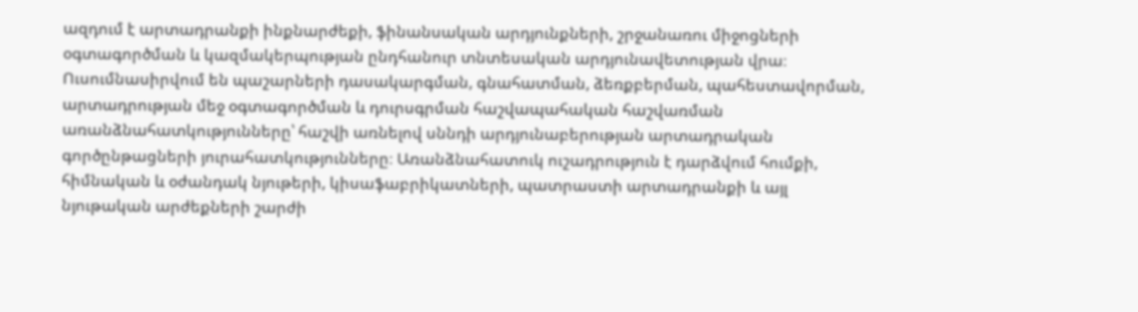ազդում է արտադրանքի ինքնարժեքի, ֆինանսական արդյունքների, շրջանառու միջոցների օգտագործման և կազմակերպության ընդհանուր տնտեսական արդյունավետության վրա։ Ուսումնասիրվում են պաշարների դասակարգման, գնահատման, ձեռքբերման, պահեստավորման, արտադրության մեջ օգտագործման և դուրսգրման հաշվապահական հաշվառման առանձնահատկությունները՝ հաշվի առնելով սննդի արդյունաբերության արտադրական գործընթացների յուրահատկությունները։ Առանձնահատուկ ուշադրություն է դարձվում հումքի, հիմնական և օժանդակ նյութերի, կիսաֆաբրիկատների, պատրաստի արտադրանքի և այլ նյութական արժեքների շարժի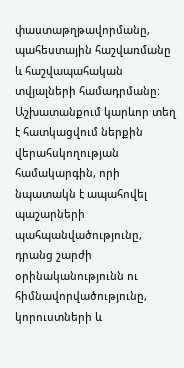փաստաթղթավորմանը, պահեստային հաշվառմանը և հաշվապահական տվյալների համադրմանը։ Աշխատանքում կարևոր տեղ է հատկացվում ներքին վերահսկողության համակարգին, որի նպատակն է ապահովել պաշարների պահպանվածությունը, դրանց շարժի օրինականությունն ու հիմնավորվածությունը, կորուստների և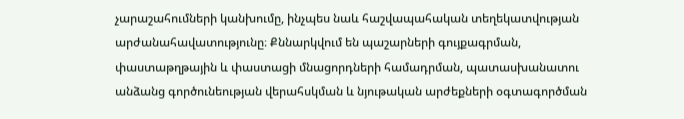չարաշահումների կանխումը, ինչպես նաև հաշվապահական տեղեկատվության արժանահավատությունը։ Քննարկվում են պաշարների գույքագրման, փաստաթղթային և փաստացի մնացորդների համադրման, պատասխանատու անձանց գործունեության վերահսկման և նյութական արժեքների օգտագործման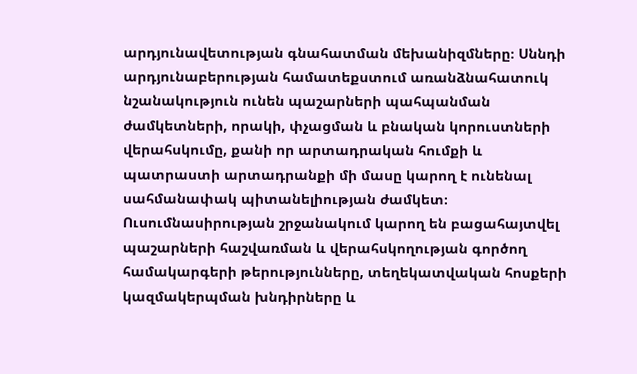արդյունավետության գնահատման մեխանիզմները։ Սննդի արդյունաբերության համատեքստում առանձնահատուկ նշանակություն ունեն պաշարների պահպանման ժամկետների, որակի, փչացման և բնական կորուստների վերահսկումը, քանի որ արտադրական հումքի և պատրաստի արտադրանքի մի մասը կարող է ունենալ սահմանափակ պիտանելիության ժամկետ։ Ուսումնասիրության շրջանակում կարող են բացահայտվել պաշարների հաշվառման և վերահսկողության գործող համակարգերի թերությունները, տեղեկատվական հոսքերի կազմակերպման խնդիրները և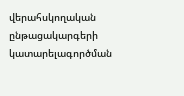վերահսկողական ընթացակարգերի կատարելագործման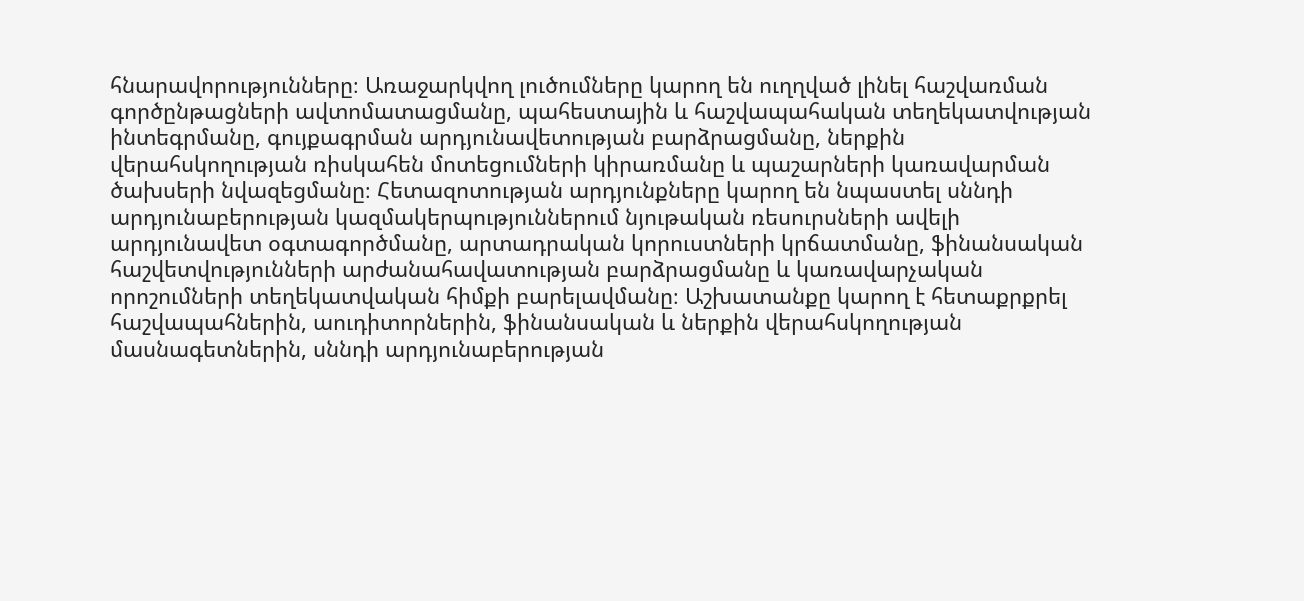հնարավորությունները։ Առաջարկվող լուծումները կարող են ուղղված լինել հաշվառման գործընթացների ավտոմատացմանը, պահեստային և հաշվապահական տեղեկատվության ինտեգրմանը, գույքագրման արդյունավետության բարձրացմանը, ներքին վերահսկողության ռիսկահեն մոտեցումների կիրառմանը և պաշարների կառավարման ծախսերի նվազեցմանը։ Հետազոտության արդյունքները կարող են նպաստել սննդի արդյունաբերության կազմակերպություններում նյութական ռեսուրսների ավելի արդյունավետ օգտագործմանը, արտադրական կորուստների կրճատմանը, ֆինանսական հաշվետվությունների արժանահավատության բարձրացմանը և կառավարչական որոշումների տեղեկատվական հիմքի բարելավմանը։ Աշխատանքը կարող է հետաքրքրել հաշվապահներին, աուդիտորներին, ֆինանսական և ներքին վերահսկողության մասնագետներին, սննդի արդյունաբերության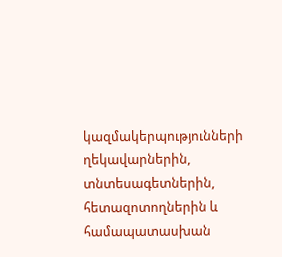կազմակերպությունների ղեկավարներին, տնտեսագետներին, հետազոտողներին և համապատասխան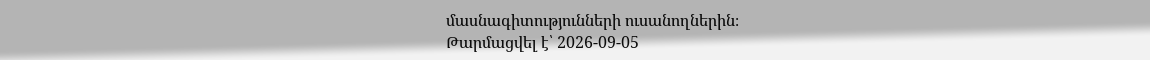մասնագիտությունների ուսանողներին։
Թարմացվել է՝ 2026-09-05